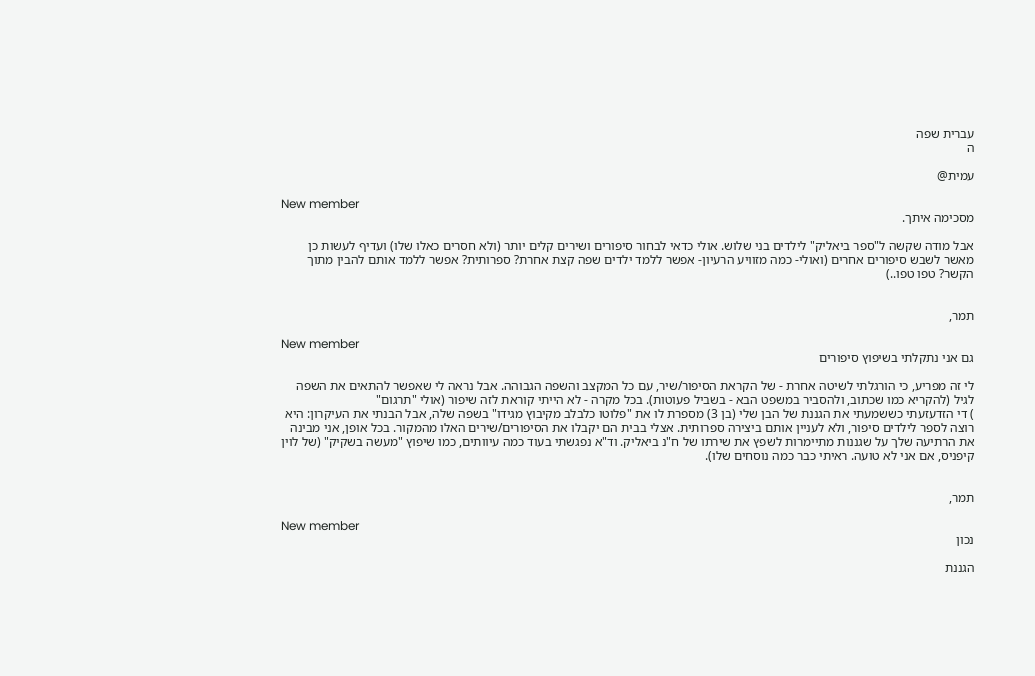עברית שפה
ה

עמית@

New member
מסכימה איתך.

אבל מודה שקשה ל"ספר ביאליק" לילדים בני שלוש. אולי כדאי לבחור סיפורים ושירים קלים יותר (ולא חסרים כאלו שלו) ועדיף לעשות כן מאשר לשבש סיפורים אחרים (ואולי- כמה מזוויע הרעיון- אפשר ללמד ילדים שפה קצת אחרת? ספרותית? אפשר ללמד אותם להבין מתוך הקשר? טפו טפו..)


תמר,

New member
גם אני נתקלתי בשיפוץ סיפורים

לי זה מפריע, כי הורגלתי לשיטה אחרת - של הקראת הסיפור/שיר, עם כל המקצב והשפה הגבוהה. אבל נראה לי שאפשר להתאים את השפה לגיל (להקריא כמו שכתוב, ולהסביר במשפט הבא - בשביל פעוטות). בכל מקרה - לא הייתי קוראת לזה שיפור (אולי "תרגום"
) די הזדעזעתי כששמעתי את הגננת של הבן שלי (בן 3) מספרת לו את "פלוטו כלבלב מקיבוץ מגידו" בשפה שלה, אבל הבנתי את העיקרון: היא רוצה לספר לילדים סיפור, ולא לעניין אותם ביצירה ספרותית. אצלי בבית הם יקבלו את הסיפורים/שירים האלו מהמקור. בכל אופן, אני מבינה את הרתיעה שלך על שגננות מתיימרות לשפץ את שירתו של ח"נ ביאליק. וד"א נפגשתי בעוד כמה עיוותים, כמו שיפוץ "מעשה בשקיק" (של לוין קיפניס, אם אני לא טועה. ראיתי כבר כמה נוסחים שלו).


תמר,

New member
נכון

הגננת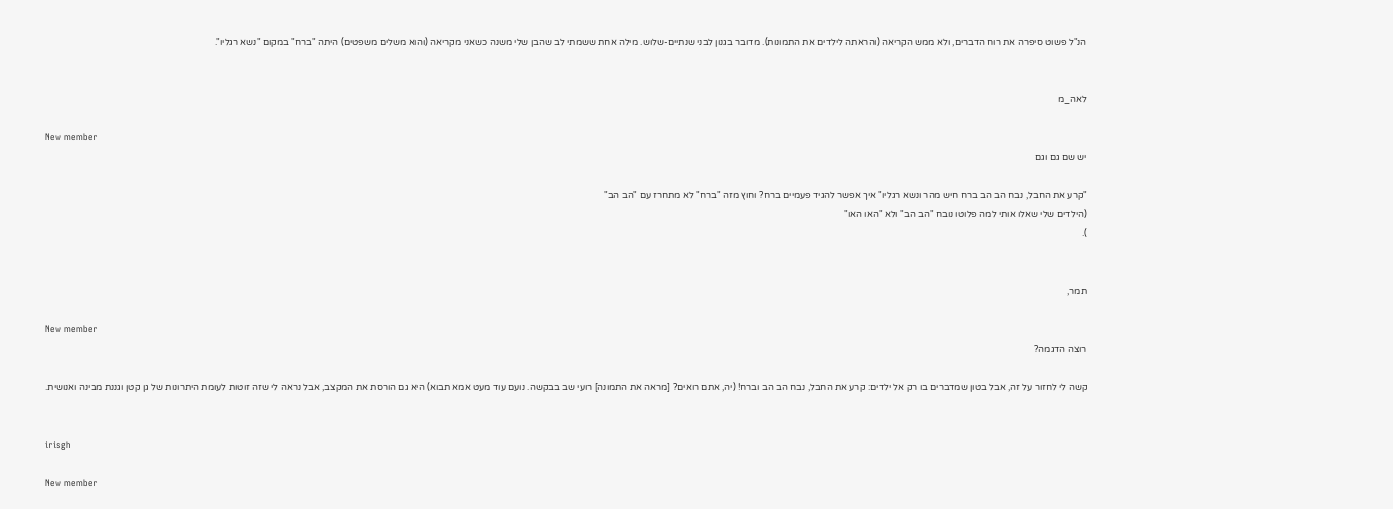הנ"ל פשוט סיפרה את רוח הדברים, ולא ממש הקריאה (והראתה לילדים את התמונות). מדובר בגנון לבני שנתיים-שלוש. מילה אחת ששמתי לב שהבן שלי משנה כשאני מקריאה (והוא משלים משפטים) היתה "ברח" במקום "נשא רגליו".


לאה_מ

New member
יש שם גם וגם

"קרע את החבל, נבח הב הב ברח חיש מהר ונשא רגליו" איך אפשר להגיד פעמיים ברח? וחוץ מזה "ברח" לא מתחרז עם "הב הב"
(הילדים שלי שאלו אותי למה פלוטו נובח "הב הב" ולא "האו האו"
).


תמר,

New member
רוצה הדגמה?

קשה לי לחזור על זה, אבל בטון שמדברים בו רק אל ילדים: קרע את החבל, נבח הב הב וברח! (יה, אתם רואים? [מראה את התמונה] רועי שב בבקשה. נועם עוד מעט אמא תבוא) היא גם הורסת את המקצב, אבל נראה לי שזה זוטות לעומת היתרונות של גן קטן וגננת מבינה ואנושית.


irisgh

New member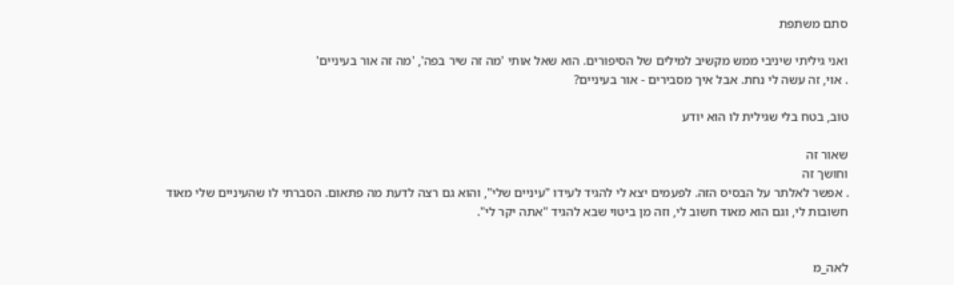סתם משתפת

ואני גיליתי שיניבי ממש מקשיב למילים של הסיפורים. הוא שאל אותי 'מה זה שיר בפה', 'מה זה אור בעיניים'
. אוי, זה עשה לי נחת. אבל איך מסבירים - אור בעיניים?

טוב, בטח בלי שגילית לו הוא יודע

שאור זה
וחושך זה
. אפשר לאלתר על הבסיס הזה. לפעמים יצא לי להגיד לעידו "עיניים שלי", והוא גם רצה לדעת מה פתאום. הסברתי לו שהעיניים שלי מאוד חשובות לי, וגם הוא מאוד חשוב לי, וזה מן ביטוי שבא להגיד "אתה יקר לי".


לאה_מ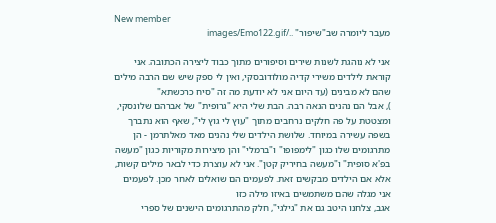New member
מעבר ליומרה שב"שיפור" ../images/Emo122.gif

אני לא נוהגת לשנות שירים וסיפורים מתוך כבוד ליצירה הכתובה. אני קוראת לילדים משירי קדיה מולודובסקי, ואין לי ספק שיש שם הרבה מילים שהם לא מבינים (עד היום אני לא יודעת מה זה "סיח כרכשתא"
), אבל הם נהנים הנאה רבה. הבת שלי היא "גרופית" של אברהם שלונסקי, ומצטטת על פה חלקים נרחבים מתוך "עוץ לי גוץ לי", שאף הוא נתברך בשפה עשירה במיוחד. שלושת הילדים שלי נהנים מאד מאלתרמן - הן מתרגומים שלו כגון "לימפופו" ו"ברמלי" והן מיצירות מקוריות כגון "מעשה בפ'א סופית" ו"מעשה בחיריק קטן". אני לא עוצרת כדי לבאר מילים קשות, אלא אם הילדים מבקשים זאת. לפעמים הם שואלים לאחר מכן. לפעמים אני מגלה שהם משתמשים באיזו מילה כזו
אגב, צלחנו היטב גם את "גילגי", חלק מהתרגומים הישנים של ספרי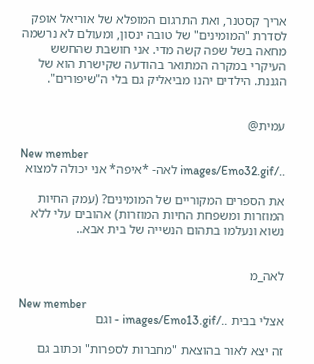אריך קסטנר, ואת התרגום המופלא של אוריאל אופק לסדרת "המומינים" של טובה ינסון, ומעולם לא נרשמה מחאה בשל שפה קשה מדי. אני חושבת שהחשש העיקרי במקרה המתואר בהודעה שקישרת הוא של הגננת. הילדים יהנו מביאליק גם בלי ה"שיפורים".


עמית@

New member
../images/Emo32.gif לאה- *איפה* אני יכולה למצוא

את הספרים המקוריים של המומינים? (עמק החיות המוזרות ומשפחת החיות המוזרות) אהובים עלי ללא נשוא ונעלמו בתהום הנשייה של בית אבא..


לאה_מ

New member
אצלי בבית ../images/Emo13.gif - וגם

זה יצא לאור בהוצאת "מחברות לספרות" וכתוב גם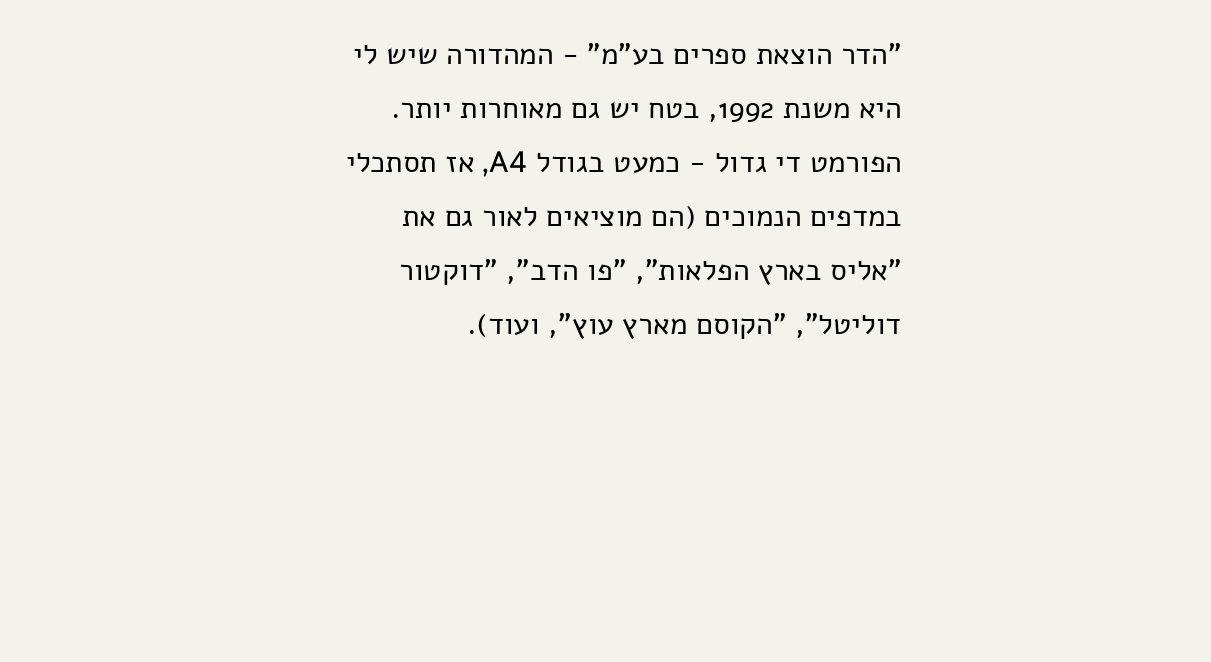"הדר הוצאת ספרים בע"מ" - המהדורה שיש לי היא משנת 1992, בטח יש גם מאוחרות יותר. הפורמט די גדול - כמעט בגודל A4, אז תסתכלי במדפים הנמוכים (הם מוציאים לאור גם את "אליס בארץ הפלאות", "פו הדב", "דוקטור דוליטל", "הקוסם מארץ עוץ", ועוד).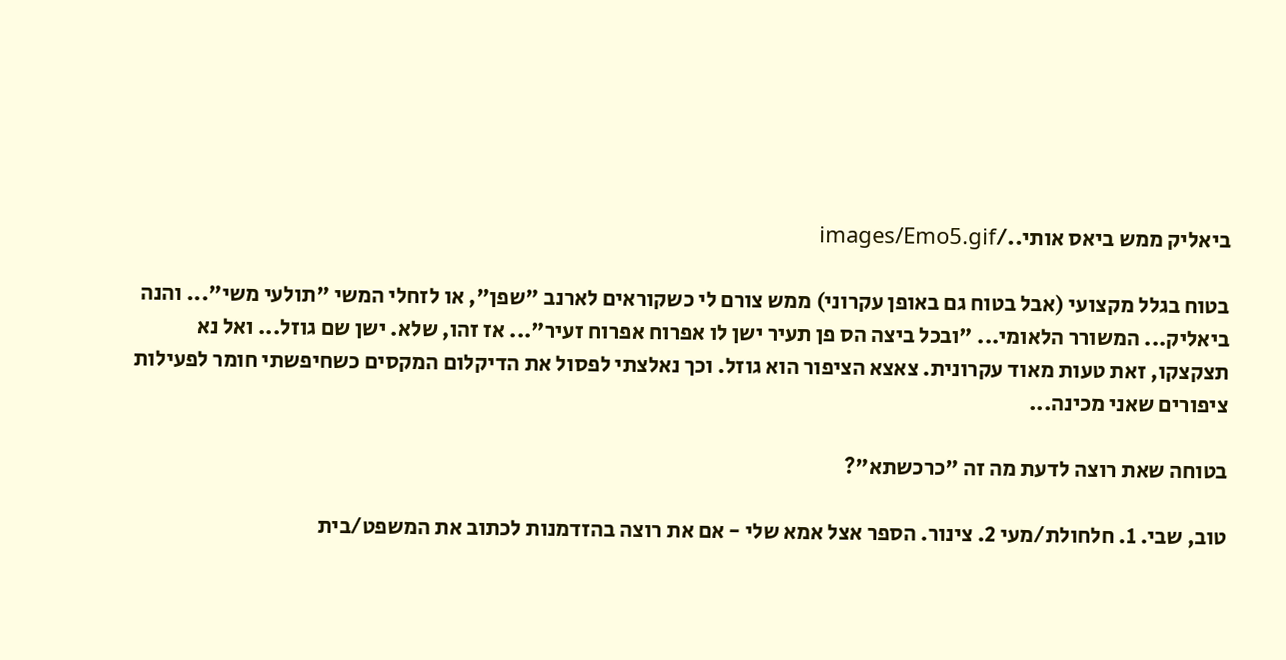ביאליק ממש ביאס אותי../images/Emo5.gif

בטוח בגלל מקצועי (אבל בטוח גם באופן עקרוני) ממש צורם לי כשקוראים לארנב "שפן", או לזחלי המשי "תולעי משי"... והנה ביאליק... המשורר הלאומי... "ובכל ביצה הס פן תעיר ישן לו אפרוח אפרוח זעיר"... אז זהו, שלא. ישן שם גוזל... ואל נא תצקצקו, זאת טעות מאוד עקרונית. צאצא הציפור הוא גוזל. וכך נאלצתי לפסול את הדיקלום המקסים כשחיפשתי חומר לפעילות ציפורים שאני מכינה...

בטוחה שאת רוצה לדעת מה זה "כרכשתא"?

טוב, שבי. 1. חלחולת/מעי 2. צינור. הספר אצל אמא שלי - אם את רוצה בהזדמנות לכתוב את המשפט/בית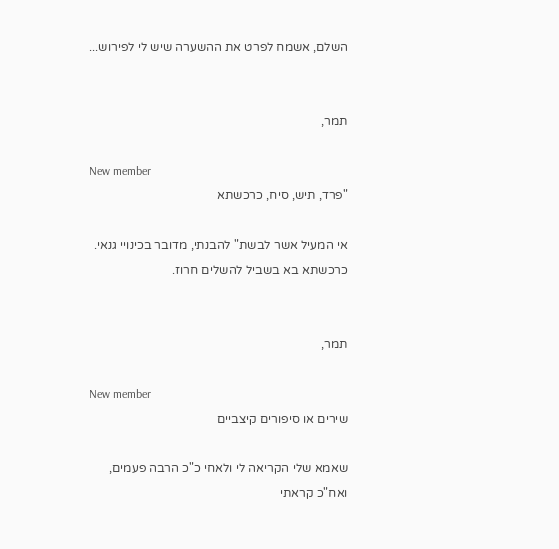השלם, אשמח לפרט את ההשערה שיש לי לפירוש...


תמר,

New member
"פרד, תיש, סיח, כרכשתא

אי המעיל אשר לבשת" להבנתי, מדובר בכינויי גנאי. כרכשתא בא בשביל להשלים חרוז.


תמר,

New member
שירים או סיפורים קיצביים

שאמא שלי הקריאה לי ולאחי כ"כ הרבה פעמים, ואח"כ קראתי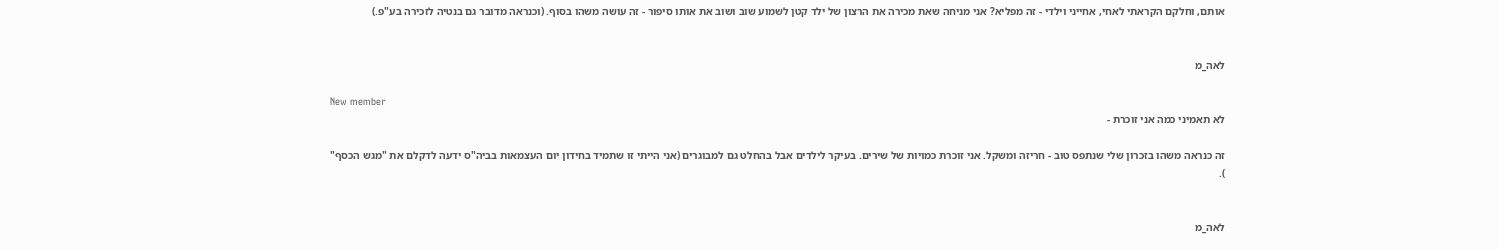אותם, וחלקם הקראתי לאחי, אחייני וילדי - זה מפליא? אני מניחה שאת מכירה את הרצון של ילד קטן לשמוע שוב ושוב את אותו סיפור - זה עושה משהו בסוף. (וכנראה מדובר גם בנטיה לזכירה בע"פ.)


לאה_מ

New member
לא תאמיני כמה אני זוכרת -

זה כנראה משהו בזכרון שלי שנתפס טוב - חריזה ומשקל. אני זוכרת כמויות של שירים. בעיקר לילדים אבל בהחלט גם למבוגרים (אני הייתי זו שתמיד בחידון יום העצמאות בביה"ס ידעה לדקלם את "מגש הכסף"
).


לאה_מ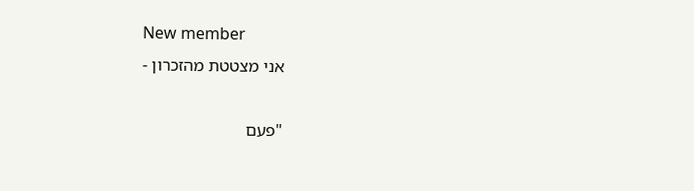New member
אני מצטטת מהזכרון -

"פעם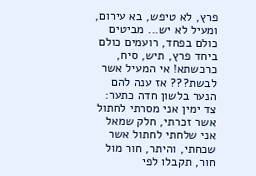פרץ, לא טיפש, בא עירום, ומעיל לא יש... מביטים כולם בפחד, רועמים כולם ביחד פרץ, תיש, סיח, כרכשתא! אי המעיל אשר לבשת??? אז ענה להם הנער בלשון חדה כתער: צד ימין אני מסרתי לחתול אשר זכרתי, חלק שמאל אני שלחתי לחתול אשר שכחתי, והיתר, חור מול חור, תקבלו לפי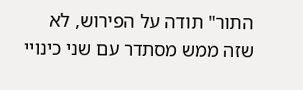התור" תודה על הפירוש, לא שזה ממש מסתדר עם שני כינויי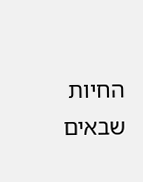החיות שבאים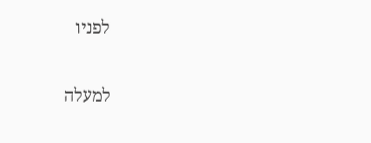לפניו

למעלה